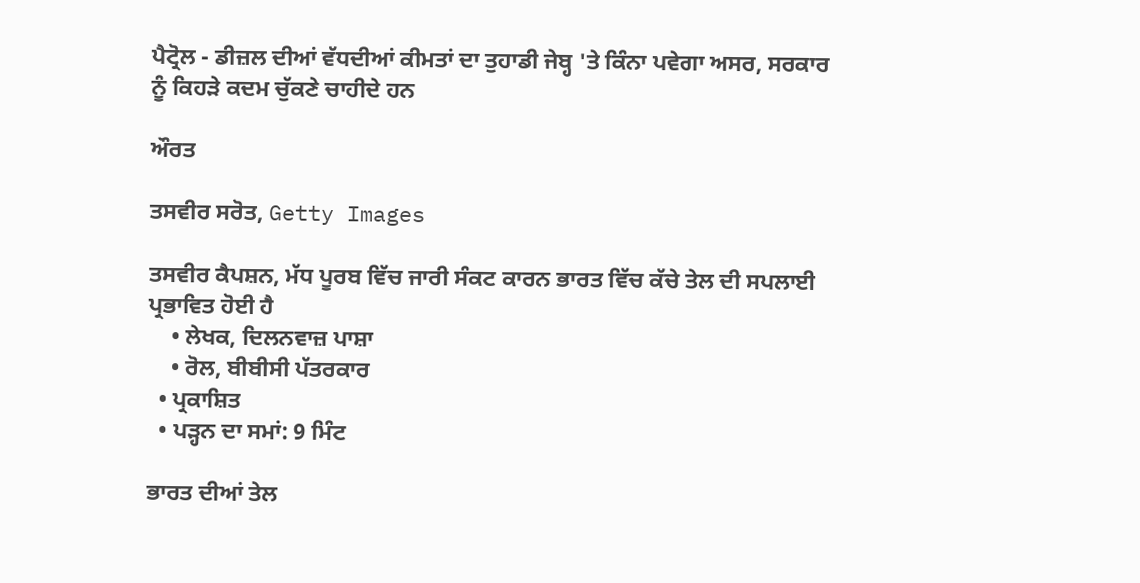ਪੈਟ੍ਰੋਲ - ਡੀਜ਼ਲ ਦੀਆਂ ਵੱਧਦੀਆਂ ਕੀਮਤਾਂ ਦਾ ਤੁਹਾਡੀ ਜੇਬ੍ਹ 'ਤੇ ਕਿੰਨਾ ਪਵੇਗਾ ਅਸਰ, ਸਰਕਾਰ ਨੂੰ ਕਿਹੜੇ ਕਦਮ ਚੁੱਕਣੇ ਚਾਹੀਦੇ ਹਨ

ਔਰਤ

ਤਸਵੀਰ ਸਰੋਤ, Getty Images

ਤਸਵੀਰ ਕੈਪਸ਼ਨ, ਮੱਧ ਪੂਰਬ ਵਿੱਚ ਜਾਰੀ ਸੰਕਟ ਕਾਰਨ ਭਾਰਤ ਵਿੱਚ ਕੱਚੇ ਤੇਲ ਦੀ ਸਪਲਾਈ ਪ੍ਰਭਾਵਿਤ ਹੋਈ ਹੈ
    • ਲੇਖਕ, ਦਿਲਨਵਾਜ਼ ਪਾਸ਼ਾ
    • ਰੋਲ, ਬੀਬੀਸੀ ਪੱਤਰਕਾਰ
  • ਪ੍ਰਕਾਸ਼ਿਤ
  • ਪੜ੍ਹਨ ਦਾ ਸਮਾਂ: 9 ਮਿੰਟ

ਭਾਰਤ ਦੀਆਂ ਤੇਲ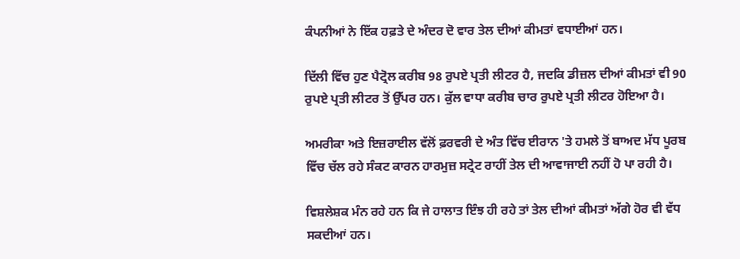ਕੰਪਨੀਆਂ ਨੇ ਇੱਕ ਹਫ਼ਤੇ ਦੇ ਅੰਦਰ ਦੋ ਵਾਰ ਤੇਲ ਦੀਆਂ ਕੀਮਤਾਂ ਵਧਾਈਆਂ ਹਨ।

ਦਿੱਲੀ ਵਿੱਚ ਹੁਣ ਪੈਟ੍ਰੋਲ ਕਰੀਬ 98 ਰੁਪਏ ਪ੍ਰਤੀ ਲੀਟਰ ਹੈ, ਜਦਕਿ ਡੀਜ਼ਲ ਦੀਆਂ ਕੀਮਤਾਂ ਵੀ 90 ਰੁਪਏ ਪ੍ਰਤੀ ਲੀਟਰ ਤੋਂ ਉੱਪਰ ਹਨ। ਕੁੱਲ ਵਾਧਾ ਕਰੀਬ ਚਾਰ ਰੁਪਏ ਪ੍ਰਤੀ ਲੀਟਰ ਹੋਇਆ ਹੈ।

ਅਮਰੀਕਾ ਅਤੇ ਇਜ਼ਰਾਈਲ ਵੱਲੋਂ ਫ਼ਰਵਰੀ ਦੇ ਅੰਤ ਵਿੱਚ ਈਰਾਨ 'ਤੇ ਹਮਲੇ ਤੋਂ ਬਾਅਦ ਮੱਧ ਪੂਰਬ ਵਿੱਚ ਚੱਲ ਰਹੇ ਸੰਕਟ ਕਾਰਨ ਹਾਰਮੁਜ਼ ਸਟ੍ਰੇਟ ਰਾਹੀਂ ਤੇਲ ਦੀ ਆਵਾਜਾਈ ਨਹੀਂ ਹੋ ਪਾ ਰਹੀ ਹੈ।

ਵਿਸ਼ਲੇਸ਼ਕ ਮੰਨ ਰਹੇ ਹਨ ਕਿ ਜੇ ਹਾਲਾਤ ਇੰਝ ਹੀ ਰਹੇ ਤਾਂ ਤੇਲ ਦੀਆਂ ਕੀਮਤਾਂ ਅੱਗੇ ਹੋਰ ਵੀ ਵੱਧ ਸਕਦੀਆਂ ਹਨ।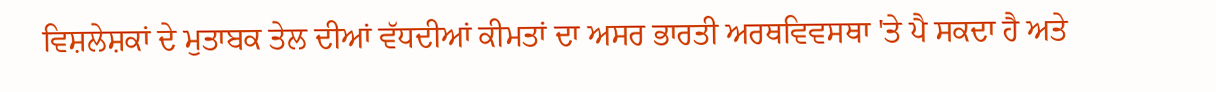ਵਿਸ਼ਲੇਸ਼ਕਾਂ ਦੇ ਮੁਤਾਬਕ ਤੇਲ ਦੀਆਂ ਵੱਧਦੀਆਂ ਕੀਮਤਾਂ ਦਾ ਅਸਰ ਭਾਰਤੀ ਅਰਥਵਿਵਸਥਾ 'ਤੇ ਪੈ ਸਕਦਾ ਹੈ ਅਤੇ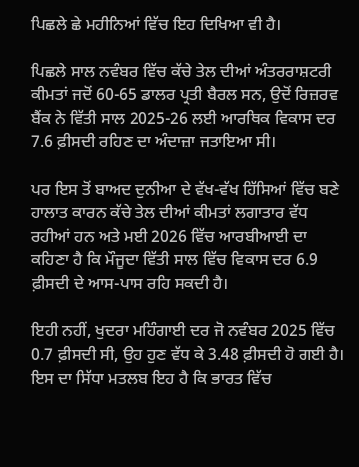ਪਿਛਲੇ ਛੇ ਮਹੀਨਿਆਂ ਵਿੱਚ ਇਹ ਦਿਖਿਆ ਵੀ ਹੈ।

ਪਿਛਲੇ ਸਾਲ ਨਵੰਬਰ ਵਿੱਚ ਕੱਚੇ ਤੇਲ ਦੀਆਂ ਅੰਤਰਰਾਸ਼ਟਰੀ ਕੀਮਤਾਂ ਜਦੋਂ 60-65 ਡਾਲਰ ਪ੍ਰਤੀ ਬੈਰਲ ਸਨ, ਉਦੋਂ ਰਿਜ਼ਰਵ ਬੈਂਕ ਨੇ ਵਿੱਤੀ ਸਾਲ 2025-26 ਲਈ ਆਰਥਿਕ ਵਿਕਾਸ ਦਰ 7.6 ਫ਼ੀਸਦੀ ਰਹਿਣ ਦਾ ਅੰਦਾਜ਼ਾ ਜਤਾਇਆ ਸੀ।

ਪਰ ਇਸ ਤੋਂ ਬਾਅਦ ਦੁਨੀਆ ਦੇ ਵੱਖ-ਵੱਖ ਹਿੱਸਿਆਂ ਵਿੱਚ ਬਣੇ ਹਾਲਾਤ ਕਾਰਨ ਕੱਚੇ ਤੇਲ ਦੀਆਂ ਕੀਮਤਾਂ ਲਗਾਤਾਰ ਵੱਧ ਰਹੀਆਂ ਹਨ ਅਤੇ ਮਈ 2026 ਵਿੱਚ ਆਰਬੀਆਈ ਦਾ ਕਹਿਣਾ ਹੈ ਕਿ ਮੌਜੂਦਾ ਵਿੱਤੀ ਸਾਲ ਵਿੱਚ ਵਿਕਾਸ ਦਰ 6.9 ਫ਼ੀਸਦੀ ਦੇ ਆਸ-ਪਾਸ ਰਹਿ ਸਕਦੀ ਹੈ।

ਇਹੀ ਨਹੀਂ, ਖੁਦਰਾ ਮਹਿੰਗਾਈ ਦਰ ਜੋ ਨਵੰਬਰ 2025 ਵਿੱਚ 0.7 ਫ਼ੀਸਦੀ ਸੀ, ਉਹ ਹੁਣ ਵੱਧ ਕੇ 3.48 ਫ਼ੀਸਦੀ ਹੋ ਗਈ ਹੈ। ਇਸ ਦਾ ਸਿੱਧਾ ਮਤਲਬ ਇਹ ਹੈ ਕਿ ਭਾਰਤ ਵਿੱਚ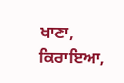ਖਾਣਾ, ਕਿਰਾਇਆ,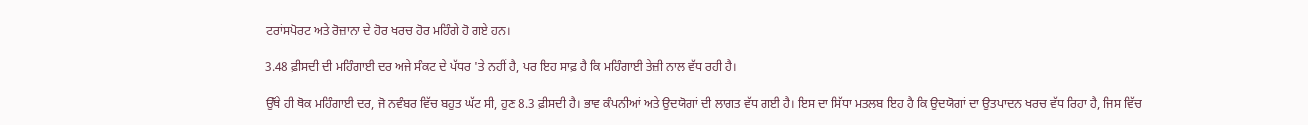ਟਰਾਂਸਪੋਰਟ ਅਤੇ ਰੋਜ਼ਾਨਾ ਦੇ ਹੋਰ ਖਰਚ ਹੋਰ ਮਹਿੰਗੇ ਹੋ ਗਏ ਹਨ।

3.48 ਫ਼ੀਸਦੀ ਦੀ ਮਹਿੰਗਾਈ ਦਰ ਅਜੇ ਸੰਕਟ ਦੇ ਪੱਧਰ 'ਤੇ ਨਹੀਂ ਹੈ, ਪਰ ਇਹ ਸਾਫ਼ ਹੈ ਕਿ ਮਹਿੰਗਾਈ ਤੇਜ਼ੀ ਨਾਲ ਵੱਧ ਰਹੀ ਹੈ।

ਉੱਥੇ ਹੀ ਥੋਕ ਮਹਿੰਗਾਈ ਦਰ, ਜੋ ਨਵੰਬਰ ਵਿੱਚ ਬਹੁਤ ਘੱਟ ਸੀ, ਹੁਣ 8.3 ਫ਼ੀਸਦੀ ਹੈ। ਭਾਵ ਕੰਪਨੀਆਂ ਅਤੇ ਉਦਯੋਗਾਂ ਦੀ ਲਾਗਤ ਵੱਧ ਗਈ ਹੈ। ਇਸ ਦਾ ਸਿੱਧਾ ਮਤਲਬ ਇਹ ਹੈ ਕਿ ਉਦਯੋਗਾਂ ਦਾ ਉਤਪਾਦਨ ਖਰਚ ਵੱਧ ਰਿਹਾ ਹੈ, ਜਿਸ ਵਿੱਚ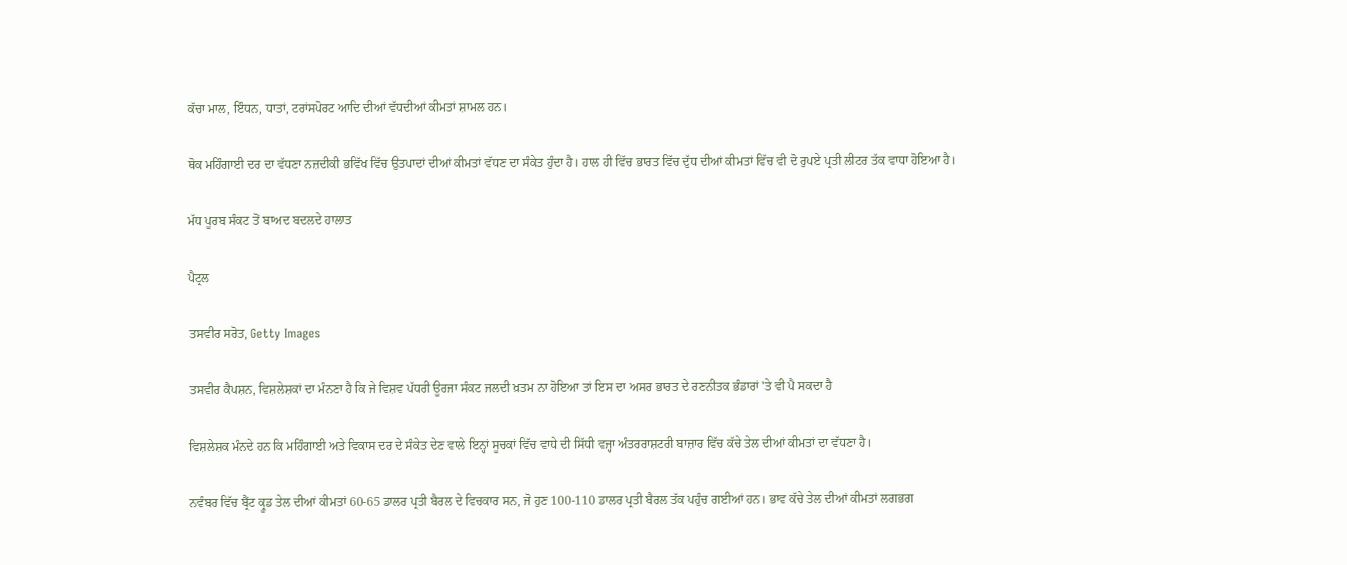ਕੱਚਾ ਮਾਲ, ਇੰਧਨ, ਧਾਤਾਂ, ਟਰਾਂਸਪੋਰਟ ਆਦਿ ਦੀਆਂ ਵੱਧਦੀਆਂ ਕੀਮਤਾਂ ਸ਼ਾਮਲ ਹਨ।

ਥੋਕ ਮਹਿੰਗਾਈ ਦਰ ਦਾ ਵੱਧਣਾ ਨਜ਼ਦੀਕੀ ਭਵਿੱਖ ਵਿੱਚ ਉਤਪਾਦਾਂ ਦੀਆਂ ਕੀਮਤਾਂ ਵੱਧਣ ਦਾ ਸੰਕੇਤ ਹੁੰਦਾ ਹੈ। ਹਾਲ ਹੀ ਵਿੱਚ ਭਾਰਤ ਵਿੱਚ ਦੁੱਧ ਦੀਆਂ ਕੀਮਤਾਂ ਵਿੱਚ ਵੀ ਦੋ ਰੁਪਏ ਪ੍ਰਤੀ ਲੀਟਰ ਤੱਕ ਵਾਧਾ ਹੋਇਆ ਹੈ।

ਮੱਧ ਪੂਰਬ ਸੰਕਟ ਤੋਂ ਬਾਅਦ ਬਦਲਦੇ ਹਾਲਾਤ

ਪੈਟ੍ਰਲ

ਤਸਵੀਰ ਸਰੋਤ, Getty Images

ਤਸਵੀਰ ਕੈਪਸ਼ਨ, ਵਿਸ਼ਲੇਸ਼ਕਾਂ ਦਾ ਮੰਨਣਾ ਹੈ ਕਿ ਜੇ ਵਿਸ਼ਵ ਪੱਧਰੀ ਊਰਜਾ ਸੰਕਟ ਜਲਦੀ ਖ਼ਤਮ ਨਾ ਹੋਇਆ ਤਾਂ ਇਸ ਦਾ ਅਸਰ ਭਾਰਤ ਦੇ ਰਣਨੀਤਕ ਭੰਡਾਰਾਂ 'ਤੇ ਵੀ ਪੈ ਸਕਦਾ ਹੈ

ਵਿਸ਼ਲੇਸ਼ਕ ਮੰਨਦੇ ਹਨ ਕਿ ਮਹਿੰਗਾਈ ਅਤੇ ਵਿਕਾਸ ਦਰ ਦੇ ਸੰਕੇਤ ਦੇਣ ਵਾਲੇ ਇਨ੍ਹਾਂ ਸੂਚਕਾਂ ਵਿੱਚ ਵਾਧੇ ਦੀ ਸਿੱਧੀ ਵਜ੍ਹਾ ਅੰਤਰਰਾਸ਼ਟਰੀ ਬਾਜ਼ਾਰ ਵਿੱਚ ਕੱਚੇ ਤੇਲ ਦੀਆਂ ਕੀਮਤਾਂ ਦਾ ਵੱਧਣਾ ਹੈ।

ਨਵੰਬਰ ਵਿੱਚ ਬ੍ਰੈਂਟ ਕ੍ਰੂਡ ਤੇਲ ਦੀਆਂ ਕੀਮਤਾਂ 60-65 ਡਾਲਰ ਪ੍ਰਤੀ ਬੈਰਲ ਦੇ ਵਿਚਕਾਰ ਸਨ, ਜੋ ਹੁਣ 100-110 ਡਾਲਰ ਪ੍ਰਤੀ ਬੈਰਲ ਤੱਕ ਪਹੁੰਚ ਗਈਆਂ ਹਨ। ਭਾਵ ਕੱਚੇ ਤੇਲ ਦੀਆਂ ਕੀਮਤਾਂ ਲਗਭਗ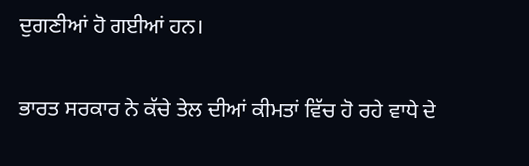ਦੁਗਣੀਆਂ ਹੋ ਗਈਆਂ ਹਨ।

ਭਾਰਤ ਸਰਕਾਰ ਨੇ ਕੱਚੇ ਤੇਲ ਦੀਆਂ ਕੀਮਤਾਂ ਵਿੱਚ ਹੋ ਰਹੇ ਵਾਧੇ ਦੇ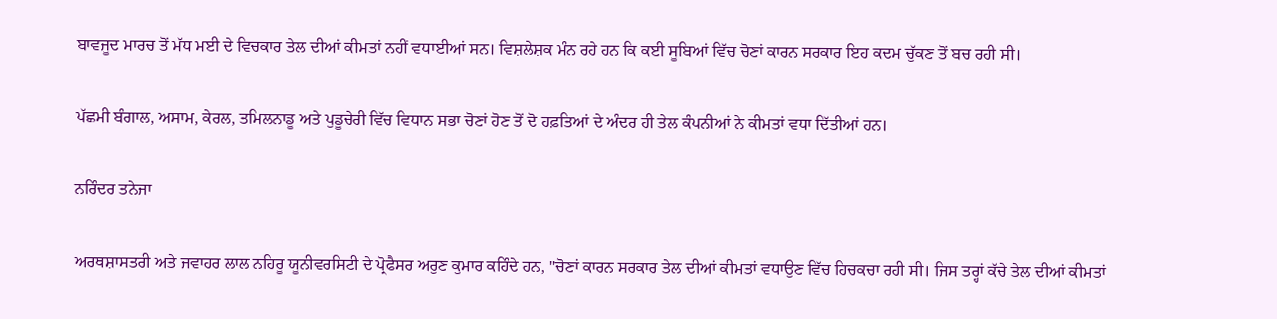ਬਾਵਜੂਦ ਮਾਰਚ ਤੋਂ ਮੱਧ ਮਈ ਦੇ ਵਿਚਕਾਰ ਤੇਲ ਦੀਆਂ ਕੀਮਤਾਂ ਨਹੀਂ ਵਧਾਈਆਂ ਸਨ। ਵਿਸ਼ਲੇਸ਼ਕ ਮੰਨ ਰਹੇ ਹਨ ਕਿ ਕਈ ਸੂਬਿਆਂ ਵਿੱਚ ਚੋਣਾਂ ਕਾਰਨ ਸਰਕਾਰ ਇਹ ਕਦਮ ਚੁੱਕਣ ਤੋਂ ਬਚ ਰਹੀ ਸੀ।

ਪੱਛਮੀ ਬੰਗਾਲ, ਅਸਾਮ, ਕੇਰਲ, ਤਮਿਲਨਾਡੂ ਅਤੇ ਪੁਡੂਚੇਰੀ ਵਿੱਚ ਵਿਧਾਨ ਸਭਾ ਚੋਣਾਂ ਹੋਣ ਤੋਂ ਦੋ ਹਫ਼ਤਿਆਂ ਦੇ ਅੰਦਰ ਹੀ ਤੇਲ ਕੰਪਨੀਆਂ ਨੇ ਕੀਮਤਾਂ ਵਧਾ ਦਿੱਤੀਆਂ ਹਨ।

ਨਰਿੰਦਰ ਤਨੇਜਾ

ਅਰਥਸ਼ਾਸਤਰੀ ਅਤੇ ਜਵਾਹਰ ਲਾਲ ਨਹਿਰੂ ਯੂਨੀਵਰਸਿਟੀ ਦੇ ਪ੍ਰੋਫੈਸਰ ਅਰੁਣ ਕੁਮਾਰ ਕਹਿੰਦੇ ਹਨ, "ਚੋਣਾਂ ਕਾਰਨ ਸਰਕਾਰ ਤੇਲ ਦੀਆਂ ਕੀਮਤਾਂ ਵਧਾਉਣ ਵਿੱਚ ਹਿਚਕਚਾ ਰਹੀ ਸੀ। ਜਿਸ ਤਰ੍ਹਾਂ ਕੱਚੇ ਤੇਲ ਦੀਆਂ ਕੀਮਤਾਂ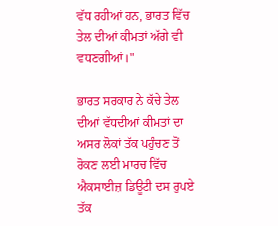ਵੱਧ ਰਹੀਆਂ ਹਨ, ਭਾਰਤ ਵਿੱਚ ਤੇਲ ਦੀਆਂ ਕੀਮਤਾਂ ਅੱਗੇ ਵੀ ਵਧਣਗੀਆਂ।"

ਭਾਰਤ ਸਰਕਾਰ ਨੇ ਕੱਚੇ ਤੇਲ ਦੀਆਂ ਵੱਧਦੀਆਂ ਕੀਮਤਾਂ ਦਾ ਅਸਰ ਲੋਕਾਂ ਤੱਕ ਪਹੁੰਚਣ ਤੋਂ ਰੋਕਣ ਲਈ ਮਾਰਚ ਵਿੱਚ ਐਕਸਾਈਜ਼ ਡਿਊਟੀ ਦਸ ਰੁਪਏ ਤੱਕ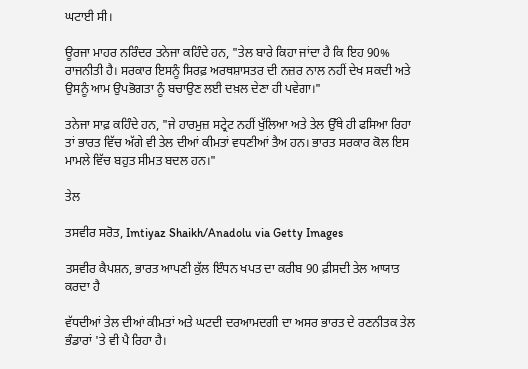ਘਟਾਈ ਸੀ।

ਊਰਜਾ ਮਾਹਰ ਨਰਿੰਦਰ ਤਨੇਜਾ ਕਹਿੰਦੇ ਹਨ, "ਤੇਲ ਬਾਰੇ ਕਿਹਾ ਜਾਂਦਾ ਹੈ ਕਿ ਇਹ 90% ਰਾਜਨੀਤੀ ਹੈ। ਸਰਕਾਰ ਇਸਨੂੰ ਸਿਰਫ਼ ਅਰਥਸ਼ਾਸਤਰ ਦੀ ਨਜ਼ਰ ਨਾਲ ਨਹੀਂ ਦੇਖ ਸਕਦੀ ਅਤੇ ਉਸਨੂੰ ਆਮ ਉਪਭੋਗਤਾ ਨੂੰ ਬਚਾਉਣ ਲਈ ਦਖ਼ਲ ਦੇਣਾ ਹੀ ਪਵੇਗਾ।"

ਤਨੇਜਾ ਸਾਫ਼ ਕਹਿੰਦੇ ਹਨ, "ਜੇ ਹਾਰਮੁਜ਼ ਸਟ੍ਰੇਟ ਨਹੀਂ ਖੁੱਲਿਆ ਅਤੇ ਤੇਲ ਉੱਥੇ ਹੀ ਫਸਿਆ ਰਿਹਾ ਤਾਂ ਭਾਰਤ ਵਿੱਚ ਅੱਗੇ ਵੀ ਤੇਲ ਦੀਆਂ ਕੀਮਤਾਂ ਵਧਣੀਆਂ ਤੈਅ ਹਨ। ਭਾਰਤ ਸਰਕਾਰ ਕੋਲ ਇਸ ਮਾਮਲੇ ਵਿੱਚ ਬਹੁਤ ਸੀਮਤ ਬਦਲ ਹਨ।"

ਤੇਲ

ਤਸਵੀਰ ਸਰੋਤ, Imtiyaz Shaikh/Anadolu via Getty Images

ਤਸਵੀਰ ਕੈਪਸ਼ਨ, ਭਾਰਤ ਆਪਣੀ ਕੁੱਲ ਇੰਧਨ ਖਪਤ ਦਾ ਕਰੀਬ 90 ਫ਼ੀਸਦੀ ਤੇਲ ਆਯਾਤ ਕਰਦਾ ਹੈ

ਵੱਧਦੀਆਂ ਤੇਲ ਦੀਆਂ ਕੀਮਤਾਂ ਅਤੇ ਘਟਦੀ ਦਰਆਮਦਗੀ ਦਾ ਅਸਰ ਭਾਰਤ ਦੇ ਰਣਨੀਤਕ ਤੇਲ ਭੰਡਾਰਾਂ 'ਤੇ ਵੀ ਪੈ ਰਿਹਾ ਹੈ।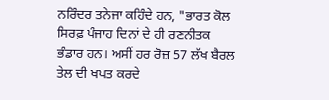ਨਰਿੰਦਰ ਤਨੇਜਾ ਕਹਿੰਦੇ ਹਨ, "ਭਾਰਤ ਕੋਲ ਸਿਰਫ਼ ਪੰਜਾਹ ਦਿਨਾਂ ਦੇ ਹੀ ਰਣਨੀਤਕ ਭੰਡਾਰ ਹਨ। ਅਸੀਂ ਹਰ ਰੋਜ਼ 57 ਲੱਖ ਬੈਰਲ ਤੇਲ ਦੀ ਖਪਤ ਕਰਦੇ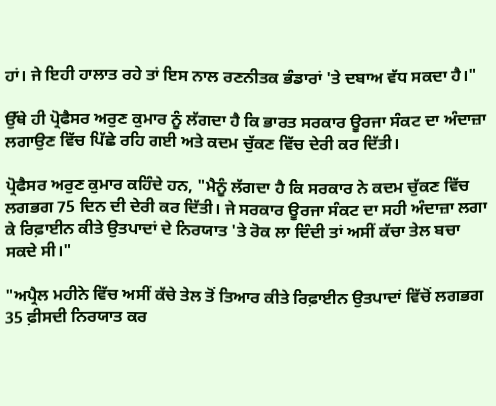ਹਾਂ। ਜੇ ਇਹੀ ਹਾਲਾਤ ਰਹੇ ਤਾਂ ਇਸ ਨਾਲ ਰਣਨੀਤਕ ਭੰਡਾਰਾਂ 'ਤੇ ਦਬਾਅ ਵੱਧ ਸਕਦਾ ਹੈ।"

ਉੱਥੇ ਹੀ ਪ੍ਰੋਫੈਸਰ ਅਰੁਣ ਕੁਮਾਰ ਨੂੰ ਲੱਗਦਾ ਹੈ ਕਿ ਭਾਰਤ ਸਰਕਾਰ ਊਰਜਾ ਸੰਕਟ ਦਾ ਅੰਦਾਜ਼ਾ ਲਗਾਉਣ ਵਿੱਚ ਪਿੱਛੇ ਰਹਿ ਗਈ ਅਤੇ ਕਦਮ ਚੁੱਕਣ ਵਿੱਚ ਦੇਰੀ ਕਰ ਦਿੱਤੀ।

ਪ੍ਰੋਫੈਸਰ ਅਰੁਣ ਕੁਮਾਰ ਕਹਿੰਦੇ ਹਨ, "ਮੈਨੂੰ ਲੱਗਦਾ ਹੈ ਕਿ ਸਰਕਾਰ ਨੇ ਕਦਮ ਚੁੱਕਣ ਵਿੱਚ ਲਗਭਗ 75 ਦਿਨ ਦੀ ਦੇਰੀ ਕਰ ਦਿੱਤੀ। ਜੇ ਸਰਕਾਰ ਊਰਜਾ ਸੰਕਟ ਦਾ ਸਹੀ ਅੰਦਾਜ਼ਾ ਲਗਾ ਕੇ ਰਿਫ਼ਾਈਨ ਕੀਤੇ ਉਤਪਾਦਾਂ ਦੇ ਨਿਰਯਾਤ 'ਤੇ ਰੋਕ ਲਾ ਦਿੰਦੀ ਤਾਂ ਅਸੀਂ ਕੱਚਾ ਤੇਲ ਬਚਾ ਸਕਦੇ ਸੀ।"

"ਅਪ੍ਰੈਲ ਮਹੀਨੇ ਵਿੱਚ ਅਸੀਂ ਕੱਚੇ ਤੇਲ ਤੋਂ ਤਿਆਰ ਕੀਤੇ ਰਿਫ਼ਾਈਨ ਉਤਪਾਦਾਂ ਵਿੱਚੋਂ ਲਗਭਗ 35 ਫ਼ੀਸਦੀ ਨਿਰਯਾਤ ਕਰ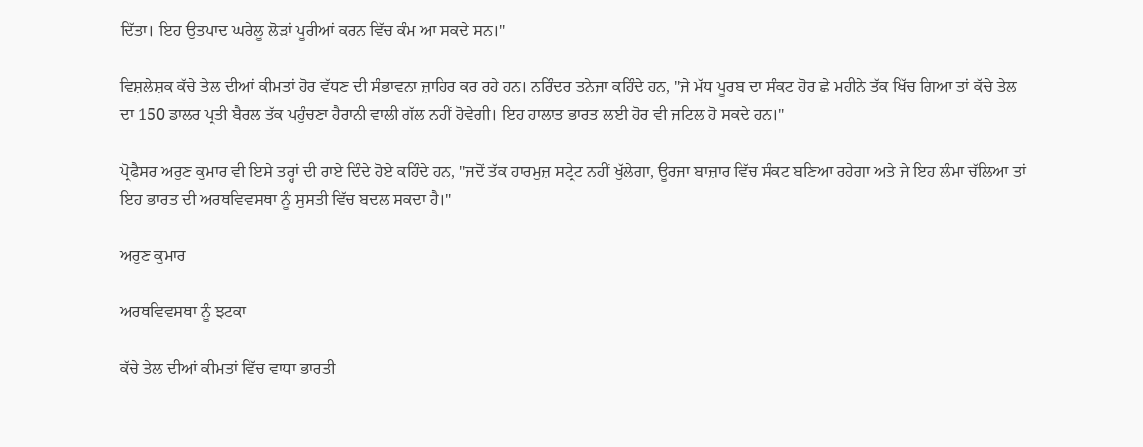ਦਿੱਤਾ। ਇਹ ਉਤਪਾਦ ਘਰੇਲੂ ਲੋੜਾਂ ਪੂਰੀਆਂ ਕਰਨ ਵਿੱਚ ਕੰਮ ਆ ਸਕਦੇ ਸਨ।"

ਵਿਸ਼ਲੇਸ਼ਕ ਕੱਚੇ ਤੇਲ ਦੀਆਂ ਕੀਮਤਾਂ ਹੋਰ ਵੱਧਣ ਦੀ ਸੰਭਾਵਨਾ ਜ਼ਾਹਿਰ ਕਰ ਰਹੇ ਹਨ। ਨਰਿੰਦਰ ਤਨੇਜਾ ਕਹਿੰਦੇ ਹਨ, "ਜੇ ਮੱਧ ਪੂਰਬ ਦਾ ਸੰਕਟ ਹੋਰ ਛੇ ਮਹੀਨੇ ਤੱਕ ਖਿੱਚ ਗਿਆ ਤਾਂ ਕੱਚੇ ਤੇਲ ਦਾ 150 ਡਾਲਰ ਪ੍ਰਤੀ ਬੈਰਲ ਤੱਕ ਪਹੁੰਚਣਾ ਹੈਰਾਨੀ ਵਾਲੀ ਗੱਲ ਨਹੀਂ ਹੋਵੇਗੀ। ਇਹ ਹਾਲਾਤ ਭਾਰਤ ਲਈ ਹੋਰ ਵੀ ਜਟਿਲ ਹੋ ਸਕਦੇ ਹਨ।"

ਪ੍ਰੋਫੈਸਰ ਅਰੁਣ ਕੁਮਾਰ ਵੀ ਇਸੇ ਤਰ੍ਹਾਂ ਦੀ ਰਾਏ ਦਿੰਦੇ ਹੋਏ ਕਹਿੰਦੇ ਹਨ, "ਜਦੋਂ ਤੱਕ ਹਾਰਮੁਜ਼ ਸਟ੍ਰੇਟ ਨਹੀਂ ਖੁੱਲੇਗਾ, ਊਰਜਾ ਬਾਜ਼ਾਰ ਵਿੱਚ ਸੰਕਟ ਬਣਿਆ ਰਹੇਗਾ ਅਤੇ ਜੇ ਇਹ ਲੰਮਾ ਚੱਲਿਆ ਤਾਂ ਇਹ ਭਾਰਤ ਦੀ ਅਰਥਵਿਵਸਥਾ ਨੂੰ ਸੁਸਤੀ ਵਿੱਚ ਬਦਲ ਸਕਦਾ ਹੈ।"

ਅਰੁਣ ਕੁਮਾਰ

ਅਰਥਵਿਵਸਥਾ ਨੂੰ ਝਟਕਾ

ਕੱਚੇ ਤੇਲ ਦੀਆਂ ਕੀਮਤਾਂ ਵਿੱਚ ਵਾਧਾ ਭਾਰਤੀ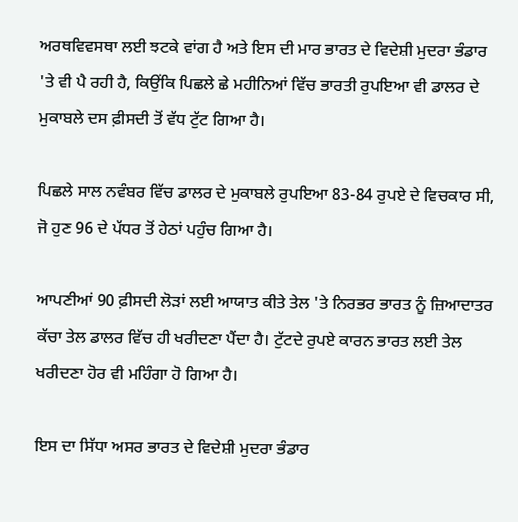ਅਰਥਵਿਵਸਥਾ ਲਈ ਝਟਕੇ ਵਾਂਗ ਹੈ ਅਤੇ ਇਸ ਦੀ ਮਾਰ ਭਾਰਤ ਦੇ ਵਿਦੇਸ਼ੀ ਮੁਦਰਾ ਭੰਡਾਰ 'ਤੇ ਵੀ ਪੈ ਰਹੀ ਹੈ, ਕਿਉਂਕਿ ਪਿਛਲੇ ਛੇ ਮਹੀਨਿਆਂ ਵਿੱਚ ਭਾਰਤੀ ਰੁਪਇਆ ਵੀ ਡਾਲਰ ਦੇ ਮੁਕਾਬਲੇ ਦਸ ਫ਼ੀਸਦੀ ਤੋਂ ਵੱਧ ਟੁੱਟ ਗਿਆ ਹੈ।

ਪਿਛਲੇ ਸਾਲ ਨਵੰਬਰ ਵਿੱਚ ਡਾਲਰ ਦੇ ਮੁਕਾਬਲੇ ਰੁਪਇਆ 83-84 ਰੁਪਏ ਦੇ ਵਿਚਕਾਰ ਸੀ, ਜੋ ਹੁਣ 96 ਦੇ ਪੱਧਰ ਤੋਂ ਹੇਠਾਂ ਪਹੁੰਚ ਗਿਆ ਹੈ।

ਆਪਣੀਆਂ 90 ਫ਼ੀਸਦੀ ਲੋੜਾਂ ਲਈ ਆਯਾਤ ਕੀਤੇ ਤੇਲ 'ਤੇ ਨਿਰਭਰ ਭਾਰਤ ਨੂੰ ਜ਼ਿਆਦਾਤਰ ਕੱਚਾ ਤੇਲ ਡਾਲਰ ਵਿੱਚ ਹੀ ਖਰੀਦਣਾ ਪੈਂਦਾ ਹੈ। ਟੁੱਟਦੇ ਰੁਪਏ ਕਾਰਨ ਭਾਰਤ ਲਈ ਤੇਲ ਖਰੀਦਣਾ ਹੋਰ ਵੀ ਮਹਿੰਗਾ ਹੋ ਗਿਆ ਹੈ।

ਇਸ ਦਾ ਸਿੱਧਾ ਅਸਰ ਭਾਰਤ ਦੇ ਵਿਦੇਸ਼ੀ ਮੁਦਰਾ ਭੰਡਾਰ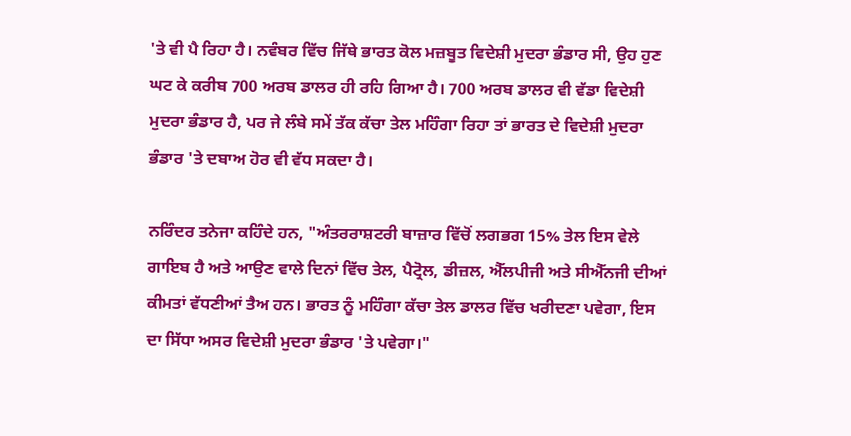'ਤੇ ਵੀ ਪੈ ਰਿਹਾ ਹੈ। ਨਵੰਬਰ ਵਿੱਚ ਜਿੱਥੇ ਭਾਰਤ ਕੋਲ ਮਜ਼ਬੂਤ ਵਿਦੇਸ਼ੀ ਮੁਦਰਾ ਭੰਡਾਰ ਸੀ, ਉਹ ਹੁਣ ਘਟ ਕੇ ਕਰੀਬ 700 ਅਰਬ ਡਾਲਰ ਹੀ ਰਹਿ ਗਿਆ ਹੈ। 700 ਅਰਬ ਡਾਲਰ ਵੀ ਵੱਡਾ ਵਿਦੇਸ਼ੀ ਮੁਦਰਾ ਭੰਡਾਰ ਹੈ, ਪਰ ਜੇ ਲੰਬੇ ਸਮੇਂ ਤੱਕ ਕੱਚਾ ਤੇਲ ਮਹਿੰਗਾ ਰਿਹਾ ਤਾਂ ਭਾਰਤ ਦੇ ਵਿਦੇਸ਼ੀ ਮੁਦਰਾ ਭੰਡਾਰ 'ਤੇ ਦਬਾਅ ਹੋਰ ਵੀ ਵੱਧ ਸਕਦਾ ਹੈ।

ਨਰਿੰਦਰ ਤਨੇਜਾ ਕਹਿੰਦੇ ਹਨ, "ਅੰਤਰਰਾਸ਼ਟਰੀ ਬਾਜ਼ਾਰ ਵਿੱਚੋਂ ਲਗਭਗ 15% ਤੇਲ ਇਸ ਵੇਲੇ ਗਾਇਬ ਹੈ ਅਤੇ ਆਉਣ ਵਾਲੇ ਦਿਨਾਂ ਵਿੱਚ ਤੇਲ, ਪੈਟ੍ਰੋਲ, ਡੀਜ਼ਲ, ਐੱਲਪੀਜੀ ਅਤੇ ਸੀਐੱਨਜੀ ਦੀਆਂ ਕੀਮਤਾਂ ਵੱਧਣੀਆਂ ਤੈਅ ਹਨ। ਭਾਰਤ ਨੂੰ ਮਹਿੰਗਾ ਕੱਚਾ ਤੇਲ ਡਾਲਰ ਵਿੱਚ ਖਰੀਦਣਾ ਪਵੇਗਾ, ਇਸ ਦਾ ਸਿੱਧਾ ਅਸਰ ਵਿਦੇਸ਼ੀ ਮੁਦਰਾ ਭੰਡਾਰ 'ਤੇ ਪਵੇਗਾ।"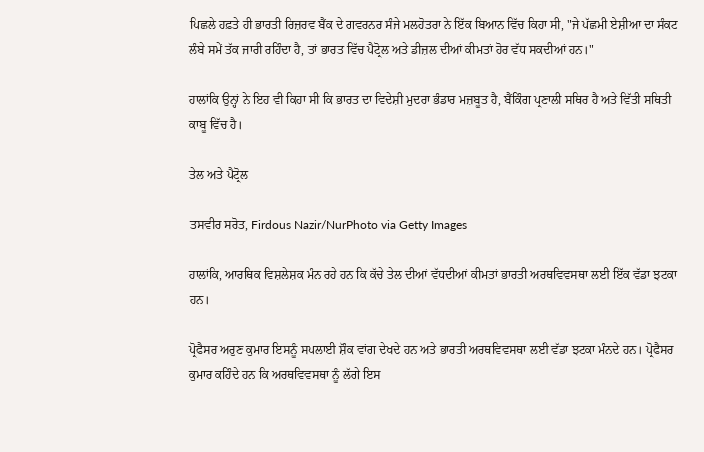ਪਿਛਲੇ ਹਫ਼ਤੇ ਹੀ ਭਾਰਤੀ ਰਿਜ਼ਰਵ ਬੈਂਕ ਦੇ ਗਵਰਨਰ ਸੰਜੇ ਮਲਹੋਤਰਾ ਨੇ ਇੱਕ ਬਿਆਨ ਵਿੱਚ ਕਿਹਾ ਸੀ, "ਜੇ ਪੱਛਮੀ ਏਸ਼ੀਆ ਦਾ ਸੰਕਟ ਲੰਬੇ ਸਮੇਂ ਤੱਕ ਜਾਰੀ ਰਹਿੰਦਾ ਹੈ, ਤਾਂ ਭਾਰਤ ਵਿੱਚ ਪੈਟ੍ਰੋਲ ਅਤੇ ਡੀਜ਼ਲ ਦੀਆਂ ਕੀਮਤਾਂ ਹੋਰ ਵੱਧ ਸਕਦੀਆਂ ਹਨ।"

ਹਾਲਾਂਕਿ ਉਨ੍ਹਾਂ ਨੇ ਇਹ ਵੀ ਕਿਹਾ ਸੀ ਕਿ ਭਾਰਤ ਦਾ ਵਿਦੇਸ਼ੀ ਮੁਦਰਾ ਭੰਡਾਰ ਮਜ਼ਬੂਤ ਹੈ, ਬੈਂਕਿੰਗ ਪ੍ਰਣਾਲੀ ਸਥਿਰ ਹੈ ਅਤੇ ਵਿੱਤੀ ਸਥਿਤੀ ਕਾਬੂ ਵਿੱਚ ਹੈ।

ਤੇਲ ਅਤੇ ਪੈਟ੍ਰੋਲ

ਤਸਵੀਰ ਸਰੋਤ, Firdous Nazir/NurPhoto via Getty Images

ਹਾਲਾਂਕਿ, ਆਰਥਿਕ ਵਿਸ਼ਲੇਸ਼ਕ ਮੰਨ ਰਹੇ ਹਨ ਕਿ ਕੱਚੇ ਤੇਲ ਦੀਆਂ ਵੱਧਦੀਆਂ ਕੀਮਤਾਂ ਭਾਰਤੀ ਅਰਥਵਿਵਸਥਾ ਲਈ ਇੱਕ ਵੱਡਾ ਝਟਕਾ ਹਨ।

ਪ੍ਰੋਫੈਸਰ ਅਰੁਣ ਕੁਮਾਰ ਇਸਨੂੰ ਸਪਲਾਈ ਸ਼ੌਕ ਵਾਂਗ ਦੇਖਦੇ ਹਨ ਅਤੇ ਭਾਰਤੀ ਅਰਥਵਿਵਸਥਾ ਲਈ ਵੱਡਾ ਝਟਕਾ ਮੰਨਦੇ ਹਨ। ਪ੍ਰੋਫੈਸਰ ਕੁਮਾਰ ਕਹਿੰਦੇ ਹਨ ਕਿ ਅਰਥਵਿਵਸਥਾ ਨੂੰ ਲੱਗੇ ਇਸ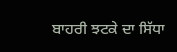ਬਾਹਰੀ ਝਟਕੇ ਦਾ ਸਿੱਧਾ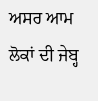ਅਸਰ ਆਮ ਲੋਕਾਂ ਦੀ ਜੇਬ੍ਹ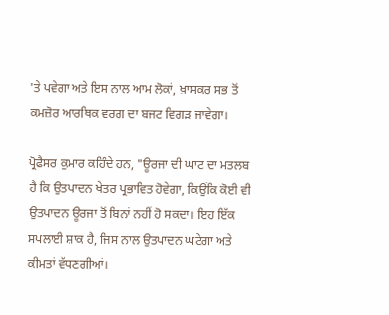'ਤੇ ਪਵੇਗਾ ਅਤੇ ਇਸ ਨਾਲ ਆਮ ਲੋਕਾਂ, ਖ਼ਾਸਕਰ ਸਭ ਤੋਂ ਕਮਜ਼ੋਰ ਆਰਥਿਕ ਵਰਗ ਦਾ ਬਜਟ ਵਿਗੜ ਜਾਵੇਗਾ।

ਪ੍ਰੋਫੈਸਰ ਕੁਮਾਰ ਕਹਿੰਦੇ ਹਨ, "ਊਰਜਾ ਦੀ ਘਾਟ ਦਾ ਮਤਲਬ ਹੈ ਕਿ ਉਤਪਾਦਨ ਖੇਤਰ ਪ੍ਰਭਾਵਿਤ ਹੋਵੇਗਾ, ਕਿਉਂਕਿ ਕੋਈ ਵੀ ਉਤਪਾਦਨ ਊਰਜਾ ਤੋਂ ਬਿਨਾਂ ਨਹੀਂ ਹੋ ਸਕਦਾ। ਇਹ ਇੱਕ ਸਪਲਾਈ ਸ਼ਾਕ ਹੈ, ਜਿਸ ਨਾਲ ਉਤਪਾਦਨ ਘਟੇਗਾ ਅਤੇ ਕੀਮਤਾਂ ਵੱਧਣਗੀਆਂ।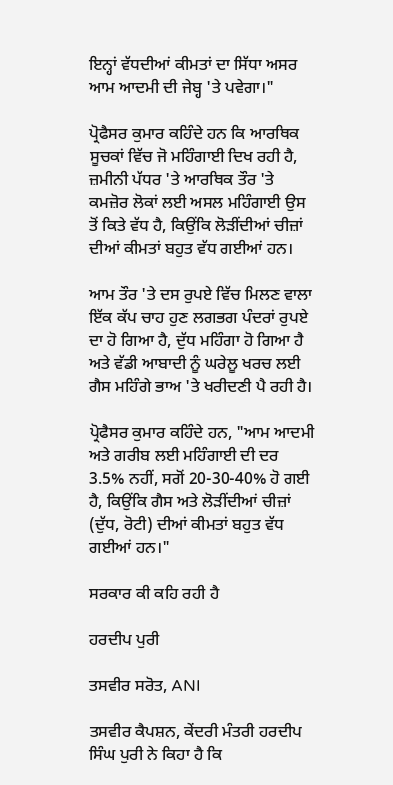ਇਨ੍ਹਾਂ ਵੱਧਦੀਆਂ ਕੀਮਤਾਂ ਦਾ ਸਿੱਧਾ ਅਸਰ ਆਮ ਆਦਮੀ ਦੀ ਜੇਬ੍ਹ 'ਤੇ ਪਵੇਗਾ।"

ਪ੍ਰੋਫੈਸਰ ਕੁਮਾਰ ਕਹਿੰਦੇ ਹਨ ਕਿ ਆਰਥਿਕ ਸੂਚਕਾਂ ਵਿੱਚ ਜੋ ਮਹਿੰਗਾਈ ਦਿਖ ਰਹੀ ਹੈ, ਜ਼ਮੀਨੀ ਪੱਧਰ 'ਤੇ ਆਰਥਿਕ ਤੌਰ 'ਤੇ ਕਮਜ਼ੋਰ ਲੋਕਾਂ ਲਈ ਅਸਲ ਮਹਿੰਗਾਈ ਉਸ ਤੋਂ ਕਿਤੇ ਵੱਧ ਹੈ, ਕਿਉਂਕਿ ਲੋੜੀਂਦੀਆਂ ਚੀਜ਼ਾਂ ਦੀਆਂ ਕੀਮਤਾਂ ਬਹੁਤ ਵੱਧ ਗਈਆਂ ਹਨ।

ਆਮ ਤੌਰ 'ਤੇ ਦਸ ਰੁਪਏ ਵਿੱਚ ਮਿਲਣ ਵਾਲਾ ਇੱਕ ਕੱਪ ਚਾਹ ਹੁਣ ਲਗਭਗ ਪੰਦਰਾਂ ਰੁਪਏ ਦਾ ਹੋ ਗਿਆ ਹੈ, ਦੁੱਧ ਮਹਿੰਗਾ ਹੋ ਗਿਆ ਹੈ ਅਤੇ ਵੱਡੀ ਆਬਾਦੀ ਨੂੰ ਘਰੇਲੂ ਖਰਚ ਲਈ ਗੈਸ ਮਹਿੰਗੇ ਭਾਅ 'ਤੇ ਖਰੀਦਣੀ ਪੈ ਰਹੀ ਹੈ।

ਪ੍ਰੋਫੈਸਰ ਕੁਮਾਰ ਕਹਿੰਦੇ ਹਨ, "ਆਮ ਆਦਮੀ ਅਤੇ ਗਰੀਬ ਲਈ ਮਹਿੰਗਾਈ ਦੀ ਦਰ 3.5% ਨਹੀਂ, ਸਗੋਂ 20-30-40% ਹੋ ਗਈ ਹੈ, ਕਿਉਂਕਿ ਗੈਸ ਅਤੇ ਲੋੜੀਂਦੀਆਂ ਚੀਜ਼ਾਂ (ਦੁੱਧ, ਰੋਟੀ) ਦੀਆਂ ਕੀਮਤਾਂ ਬਹੁਤ ਵੱਧ ਗਈਆਂ ਹਨ।"

ਸਰਕਾਰ ਕੀ ਕਹਿ ਰਹੀ ਹੈ

ਹਰਦੀਪ ਪੁਰੀ

ਤਸਵੀਰ ਸਰੋਤ, ANI

ਤਸਵੀਰ ਕੈਪਸ਼ਨ, ਕੇਂਦਰੀ ਮੰਤਰੀ ਹਰਦੀਪ ਸਿੰਘ ਪੁਰੀ ਨੇ ਕਿਹਾ ਹੈ ਕਿ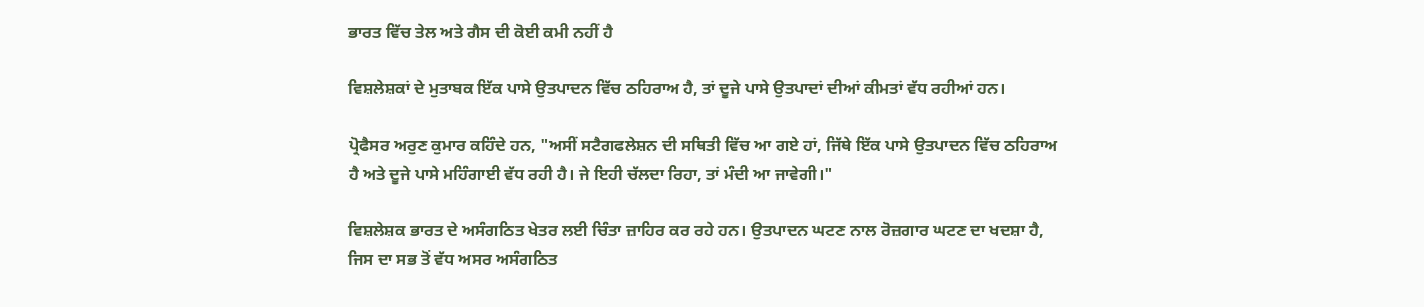ਭਾਰਤ ਵਿੱਚ ਤੇਲ ਅਤੇ ਗੈਸ ਦੀ ਕੋਈ ਕਮੀ ਨਹੀਂ ਹੈ

ਵਿਸ਼ਲੇਸ਼ਕਾਂ ਦੇ ਮੁਤਾਬਕ ਇੱਕ ਪਾਸੇ ਉਤਪਾਦਨ ਵਿੱਚ ਠਹਿਰਾਅ ਹੈ, ਤਾਂ ਦੂਜੇ ਪਾਸੇ ਉਤਪਾਦਾਂ ਦੀਆਂ ਕੀਮਤਾਂ ਵੱਧ ਰਹੀਆਂ ਹਨ।

ਪ੍ਰੋਫੈਸਰ ਅਰੁਣ ਕੁਮਾਰ ਕਹਿੰਦੇ ਹਨ, "ਅਸੀਂ ਸਟੈਗਫਲੇਸ਼ਨ ਦੀ ਸਥਿਤੀ ਵਿੱਚ ਆ ਗਏ ਹਾਂ, ਜਿੱਥੇ ਇੱਕ ਪਾਸੇ ਉਤਪਾਦਨ ਵਿੱਚ ਠਹਿਰਾਅ ਹੈ ਅਤੇ ਦੂਜੇ ਪਾਸੇ ਮਹਿੰਗਾਈ ਵੱਧ ਰਹੀ ਹੈ। ਜੇ ਇਹੀ ਚੱਲਦਾ ਰਿਹਾ, ਤਾਂ ਮੰਦੀ ਆ ਜਾਵੇਗੀ।"

ਵਿਸ਼ਲੇਸ਼ਕ ਭਾਰਤ ਦੇ ਅਸੰਗਠਿਤ ਖੇਤਰ ਲਈ ਚਿੰਤਾ ਜ਼ਾਹਿਰ ਕਰ ਰਹੇ ਹਨ। ਉਤਪਾਦਨ ਘਟਣ ਨਾਲ ਰੋਜ਼ਗਾਰ ਘਟਣ ਦਾ ਖਦਸ਼ਾ ਹੈ, ਜਿਸ ਦਾ ਸਭ ਤੋਂ ਵੱਧ ਅਸਰ ਅਸੰਗਠਿਤ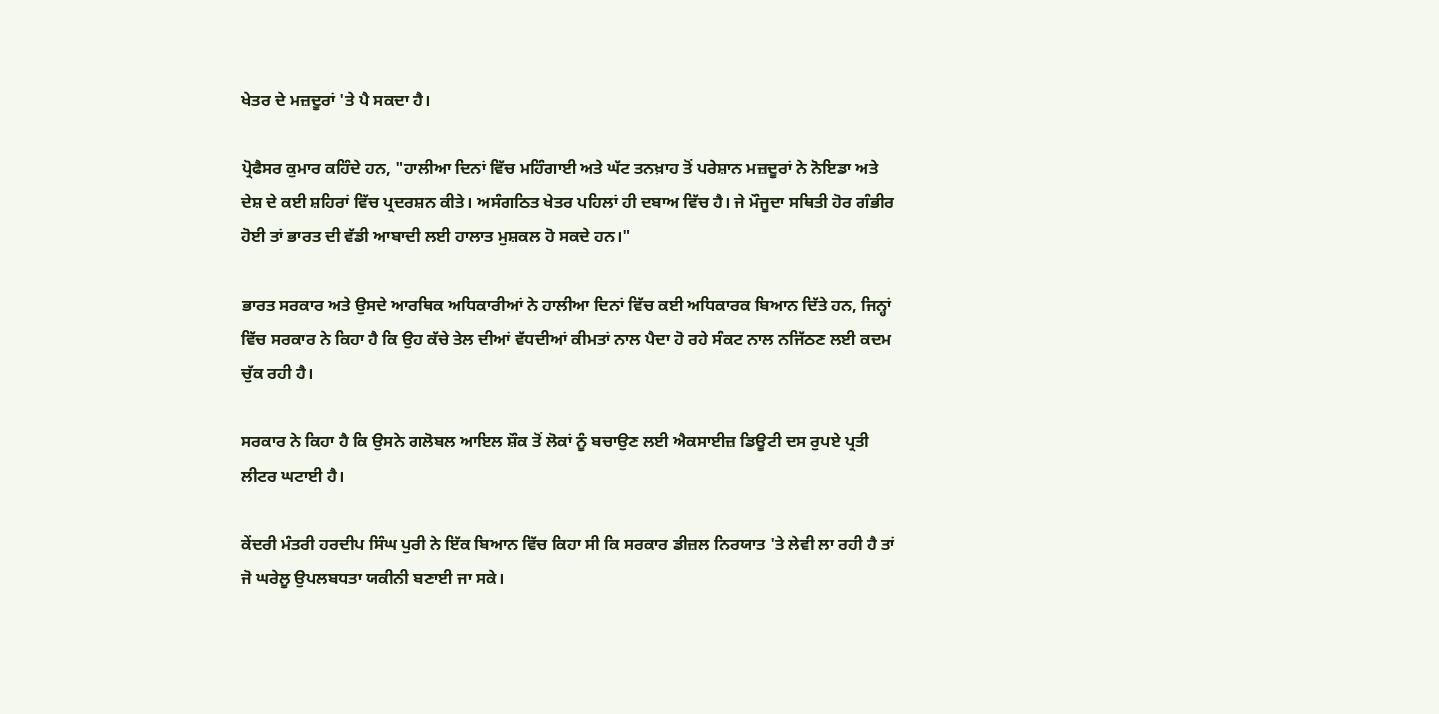ਖੇਤਰ ਦੇ ਮਜ਼ਦੂਰਾਂ 'ਤੇ ਪੈ ਸਕਦਾ ਹੈ।

ਪ੍ਰੋਫੈਸਰ ਕੁਮਾਰ ਕਹਿੰਦੇ ਹਨ, "ਹਾਲੀਆ ਦਿਨਾਂ ਵਿੱਚ ਮਹਿੰਗਾਈ ਅਤੇ ਘੱਟ ਤਨਖ਼ਾਹ ਤੋਂ ਪਰੇਸ਼ਾਨ ਮਜ਼ਦੂਰਾਂ ਨੇ ਨੋਇਡਾ ਅਤੇ ਦੇਸ਼ ਦੇ ਕਈ ਸ਼ਹਿਰਾਂ ਵਿੱਚ ਪ੍ਰਦਰਸ਼ਨ ਕੀਤੇ। ਅਸੰਗਠਿਤ ਖੇਤਰ ਪਹਿਲਾਂ ਹੀ ਦਬਾਅ ਵਿੱਚ ਹੈ। ਜੇ ਮੌਜੂਦਾ ਸਥਿਤੀ ਹੋਰ ਗੰਭੀਰ ਹੋਈ ਤਾਂ ਭਾਰਤ ਦੀ ਵੱਡੀ ਆਬਾਦੀ ਲਈ ਹਾਲਾਤ ਮੁਸ਼ਕਲ ਹੋ ਸਕਦੇ ਹਨ।"

ਭਾਰਤ ਸਰਕਾਰ ਅਤੇ ਉਸਦੇ ਆਰਥਿਕ ਅਧਿਕਾਰੀਆਂ ਨੇ ਹਾਲੀਆ ਦਿਨਾਂ ਵਿੱਚ ਕਈ ਅਧਿਕਾਰਕ ਬਿਆਨ ਦਿੱਤੇ ਹਨ, ਜਿਨ੍ਹਾਂ ਵਿੱਚ ਸਰਕਾਰ ਨੇ ਕਿਹਾ ਹੈ ਕਿ ਉਹ ਕੱਚੇ ਤੇਲ ਦੀਆਂ ਵੱਧਦੀਆਂ ਕੀਮਤਾਂ ਨਾਲ ਪੈਦਾ ਹੋ ਰਹੇ ਸੰਕਟ ਨਾਲ ਨਜਿੱਠਣ ਲਈ ਕਦਮ ਚੁੱਕ ਰਹੀ ਹੈ।

ਸਰਕਾਰ ਨੇ ਕਿਹਾ ਹੈ ਕਿ ਉਸਨੇ ਗਲੋਬਲ ਆਇਲ ਸ਼ੌਕ ਤੋਂ ਲੋਕਾਂ ਨੂੰ ਬਚਾਉਣ ਲਈ ਐਕਸਾਈਜ਼ ਡਿਊਟੀ ਦਸ ਰੁਪਏ ਪ੍ਰਤੀ ਲੀਟਰ ਘਟਾਈ ਹੈ।

ਕੇਂਦਰੀ ਮੰਤਰੀ ਹਰਦੀਪ ਸਿੰਘ ਪੁਰੀ ਨੇ ਇੱਕ ਬਿਆਨ ਵਿੱਚ ਕਿਹਾ ਸੀ ਕਿ ਸਰਕਾਰ ਡੀਜ਼ਲ ਨਿਰਯਾਤ 'ਤੇ ਲੇਵੀ ਲਾ ਰਹੀ ਹੈ ਤਾਂ ਜੋ ਘਰੇਲੂ ਉਪਲਬਧਤਾ ਯਕੀਨੀ ਬਣਾਈ ਜਾ ਸਕੇ।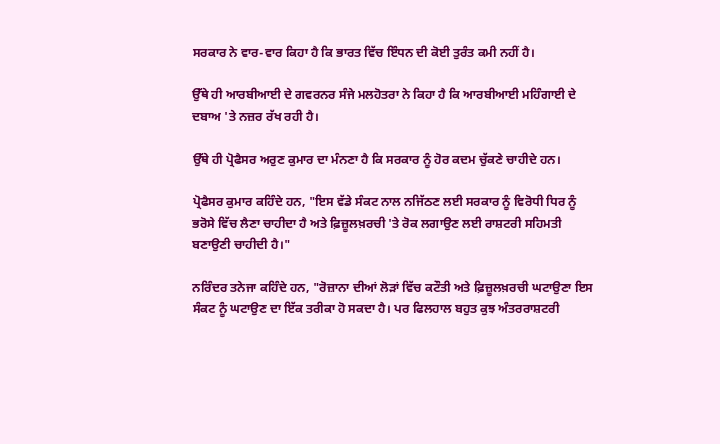ਸਰਕਾਰ ਨੇ ਵਾਰ-ਵਾਰ ਕਿਹਾ ਹੈ ਕਿ ਭਾਰਤ ਵਿੱਚ ਇੰਧਨ ਦੀ ਕੋਈ ਤੁਰੰਤ ਕਮੀ ਨਹੀਂ ਹੈ।

ਉੱਥੇ ਹੀ ਆਰਬੀਆਈ ਦੇ ਗਵਰਨਰ ਸੰਜੇ ਮਲਹੋਤਰਾ ਨੇ ਕਿਹਾ ਹੈ ਕਿ ਆਰਬੀਆਈ ਮਹਿੰਗਾਈ ਦੇ ਦਬਾਅ 'ਤੇ ਨਜ਼ਰ ਰੱਖ ਰਹੀ ਹੈ।

ਉੱਥੇ ਹੀ ਪ੍ਰੋਫੈਸਰ ਅਰੁਣ ਕੁਮਾਰ ਦਾ ਮੰਨਣਾ ਹੈ ਕਿ ਸਰਕਾਰ ਨੂੰ ਹੋਰ ਕਦਮ ਚੁੱਕਣੇ ਚਾਹੀਦੇ ਹਨ।

ਪ੍ਰੋਫੈਸਰ ਕੁਮਾਰ ਕਹਿੰਦੇ ਹਨ, "ਇਸ ਵੱਡੇ ਸੰਕਟ ਨਾਲ ਨਜਿੱਠਣ ਲਈ ਸਰਕਾਰ ਨੂੰ ਵਿਰੋਧੀ ਧਿਰ ਨੂੰ ਭਰੋਸੇ ਵਿੱਚ ਲੈਣਾ ਚਾਹੀਦਾ ਹੈ ਅਤੇ ਫ਼ਿਜ਼ੂਲਖ਼ਰਚੀ 'ਤੇ ਰੋਕ ਲਗਾਉਣ ਲਈ ਰਾਸ਼ਟਰੀ ਸਹਿਮਤੀ ਬਣਾਉਣੀ ਚਾਹੀਦੀ ਹੈ।"

ਨਰਿੰਦਰ ਤਨੇਜਾ ਕਹਿੰਦੇ ਹਨ, "ਰੋਜ਼ਾਨਾ ਦੀਆਂ ਲੋੜਾਂ ਵਿੱਚ ਕਟੌਤੀ ਅਤੇ ਫ਼ਿਜ਼ੂਲਖ਼ਰਚੀ ਘਟਾਉਣਾ ਇਸ ਸੰਕਟ ਨੂੰ ਘਟਾਉਣ ਦਾ ਇੱਕ ਤਰੀਕਾ ਹੋ ਸਕਦਾ ਹੈ। ਪਰ ਫਿਲਹਾਲ ਬਹੁਤ ਕੁਝ ਅੰਤਰਰਾਸ਼ਟਰੀ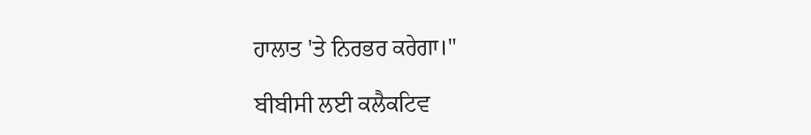ਹਾਲਾਤ 'ਤੇ ਨਿਰਭਰ ਕਰੇਗਾ।"

ਬੀਬੀਸੀ ਲਈ ਕਲੈਕਟਿਵ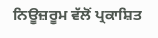ਨਿਊਜ਼ਰੂਮ ਵੱਲੋਂ ਪ੍ਰਕਾਸ਼ਿਤ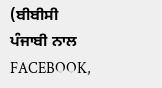(ਬੀਬੀਸੀ ਪੰਜਾਬੀ ਨਾਲ FACEBOOK,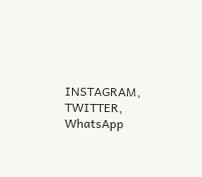INSTAGRAM, TWITTER, WhatsApp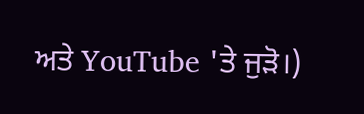ਅਤੇ YouTube 'ਤੇ ਜੁੜੋ।)